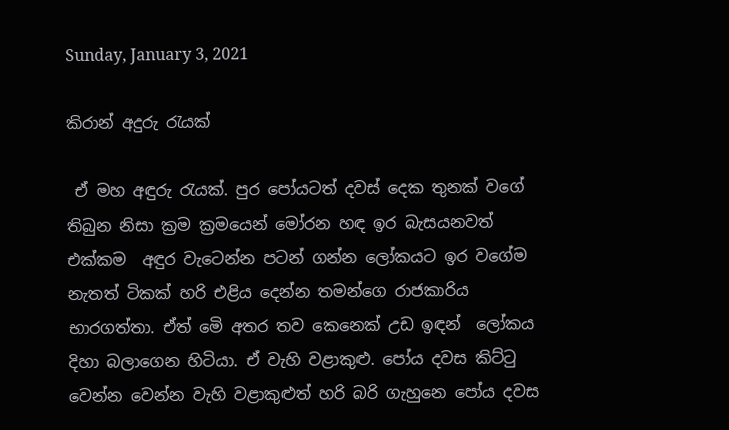Sunday, January 3, 2021

කිරාන් අදුරු රැයක්

 ඒ මහ අඳුරු රැයක්. පුර පෝයටත් දවස් දෙක තුනක් වගේ තිබුන නිසා ක්‍රම ක්‍රමයෙන් මෝරන හඳ ඉර බැසයනවත් එක්කම  අඳුර වැටෙන්න පටන් ගන්න ලෝකයට ඉර වගේම නැතත් ටිකක් හරි එළිය දෙන්න තමන්ගෙ රාජකාරිය භාරගත්තා. ඒත් මෙි අතර තව කෙනෙක් උඩ ඉඳන්  ලෝකය දිහා බලාගෙන හිටියා. ඒ වැහි වළාකුළු. පෝය දවස කිට්ටු වෙන්න වෙන්න වැහි වළාකුළුත් හරි බරි ගැහුනෙ පෝය දවස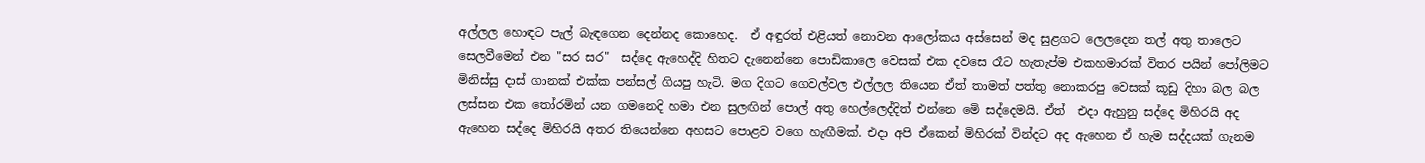අල්ලල හොඳට පැල් බැඳගෙන දෙන්නද කොහෙද.  ඒ අඳුරත් එළියත් නොවන ආලෝකය අස්සෙන් මද සුළගට ලෙලදෙන තල් අතු තාලෙට සෙලවීමෙන් එන "සර සර"  සද්දෙ ඇහෙද්දි හිතට දැනෙන්නෙ පොඩිකාලෙ වෙසක් එක දවසෙ රෑට හැතැප්ම එකහමාරක් විතර පයින් පෝලිමට මිනිස්සු දාස් ගානක් එක්ක පන්සල් ගියපු හැටි. මග දිගට ගෙවල්වල එල්ලල තියෙන ඒත් තාමත් පත්තු නොකරපු වෙසක් කූඩු දිහා බල බල ලස්සන එක තෝරමින් යන ගමනෙදි හමා එන සුලඟින් පොල් අතු හෙල්ලෙද්දිත් එන්නෙ මෙි සද්දෙමයි. ඒත්  එදා ඇහුනු සද්දෙ මිහිරයි අද ඇහෙන සද්දෙ මිහිරයි අතර තියෙන්නෙ අහසට පොළව වගෙ හැඟීමක්. එදා අපි ඒකෙන් මිහිරක් වින්දට අද ඇහෙන ඒ හැම සද්දයක් ගැනම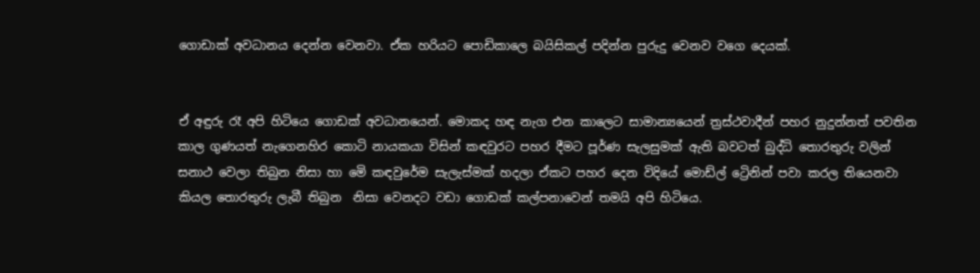ගොඩාක් අවධානය දෙන්න වෙනවා. ඒක හරියට පොඩිකාලෙ බයිසිකල් පදින්න පුරුදු වෙනව වගෙ දෙයක්.


ඒ අඳුරු රෑ අපි හිටියෙ ගොඩක් අවධානයෙන්. මොකද හඳ නැග එන කාලෙට සාමාන්‍යයෙන් ත්‍රස්ථවාදීන් පහර නුදුන්නත් පවතින කාල ගුණයත් නැගෙනහිර කොටි නායකයා විසින් කඳවුරට පහර දීමට පූර්ණ සැලසුමක් ඇති බවටත් බුද්ධි තොරතුරු වලින් සනාථ වෙලා තිබුන නිසා හා මෙි කඳවුරේම සැලැස්මක් හදලා ඒකට පහර දෙන විදියේ මොඩ්ල් ට්‍රෙිනින් පවා කරල තියෙනවා කියල තොරතුරු ලැබී තිබුන  නිසා වෙනදට වඩා ගොඩක් කල්පනාවෙන් තමයි අපි හිටියෙ.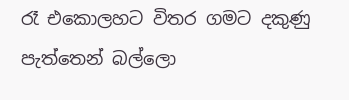රෑ එකොලහට විතර ගමට දකුණු පැත්තෙන් බල්ලො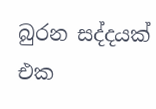බුරන සද්දයක් එක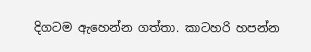දිගටම ඇහෙන්න ගත්තා. කාටහරි හපන්න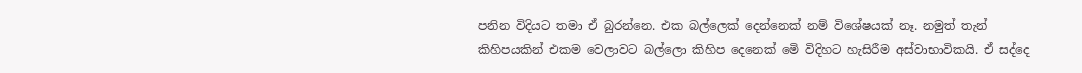පනින විදියට තමා ඒ බුරන්නෙ. එක බල්ලෙක් දෙන්නෙක් නම් විශේෂයක් නෑ. නමුත් තැන් කිහිපයකින් එකම වෙලාවට බල්ලො කිහිප දෙනෙක් මෙි විදිහට හැසිරීම අස්වාභාවිකයි. ඒ සද්දෙ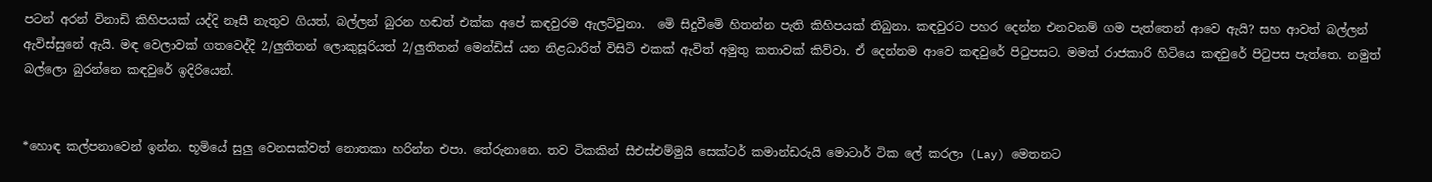පටන් අරන් විනාඩි කිහිපයක් යද්දි නෑසී නැතුව ගියත්, බල්ලන් බුරන හඬත් එක්ක අපේ කඳවුරම ඇලට්වුනා.  මෙි සිදුවීමෙි හිතන්න පැති කිහිපයක් තිබුනා. කඳවුරට පහර දෙන්න එනවනම් ගම පැත්තෙන් ආවෙ ඇයි? සහ ආවත් බල්ලන් ඇවිස්සුනේ ඇයි. මඳ වෙලාවක් ගතවෙද්දි 2/ලුතිතන් ලොකුසූරියත් 2/ලුතිතන් මෙන්ඩිස් යන නිළධාරිත් විසිටි එකක් ඇවිත් අමුතු කතාවක් කිව්වා. ඒ දෙන්නම ආවෙ කඳවුරේ පිටුපසට. මමත් රාජකාරි හිටියෙ කඳවුරේ පිටුපස පැත්තෙ. නමුත් බල්ලො බුරන්නෙ කඳවුරේ ඉදිරියෙන්.


*හොඳ කල්පනාවෙන් ඉන්න. භූමියේ සුලු වෙනසක්වත් නොතකා හරින්න එපා. තේරුනානෙ. තව ටිකකින් සීඑස්එම්මුයි සෙක්ටර් කමාන්ඩරුයි මොටාර් ටික ලේ කරලා (Lay) මෙතනට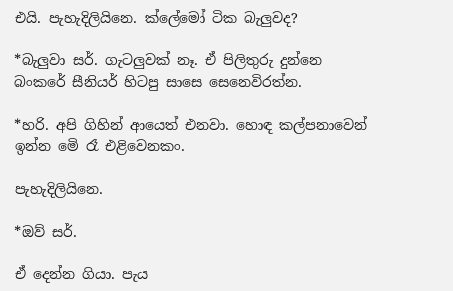එයි. පැහැදිලියිනෙ. ක්ලේමෝ ටික බැලුවද?

*බැලුවා සර්. ගැටලුවක් නෑ. ඒ පිලිතුරු දුන්නෙ බංකරේ සීනියර් හිටපු සාසෙ සෙනෙවිරත්න.

*හරි. අපි ගිහින් ආයෙත් එනවා. හොඳ කල්පනාවෙන් ඉන්න මෙි රෑ එළිවෙනකං.

පැහැදිලියිනෙ.

*ඔව් සර්.

ඒ දෙන්න ගියා. පැය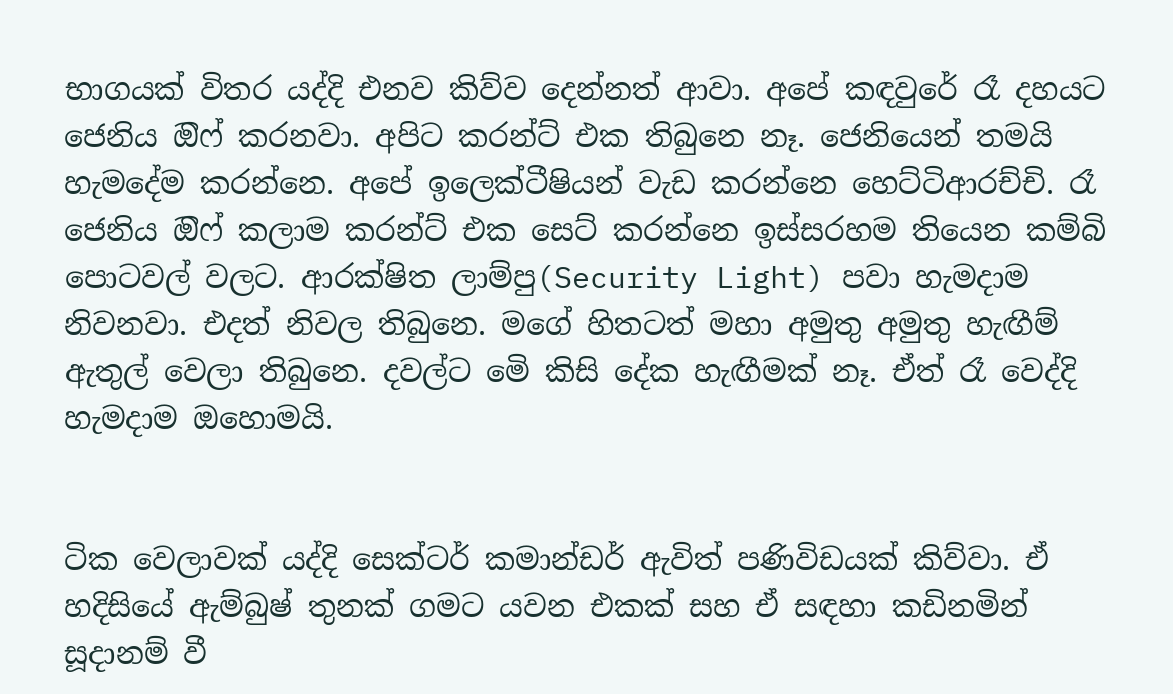භාගයක් විතර යද්දි එනව කිව්ව දෙන්නත් ආවා. අපේ කඳවුරේ රෑ දහයට ජෙනිය ඔිෆ් කරනවා. අපිට කරන්ට් එක තිබුනෙ නෑ. ජෙනියෙන් තමයි හැමදේම කරන්නෙ. අපේ ඉලෙක්ටීෂියන් වැඩ කරන්නෙ හෙට්ටිආරච්චි. රෑ ජෙනිය ඔිෆ් කලාම කරන්ට් එක සෙට් කරන්නෙ ඉස්සරහම තියෙන කම්බි පොටවල් වලට. ආරක්ෂිත ලාම්පු(Security Light) පවා හැමදාම නිවනවා. එදත් නිවල තිබුනෙ. මගේ හිතටත් මහා අමුතු අමුතු හැඟීම්  ඇතුල් වෙලා තිබුනෙ. දවල්ට මෙි කිසි දේක හැඟීමක් නෑ. ඒත් රෑ වෙද්දි හැමදාම ඔහොමයි.


ටික වෙලාවක් යද්දි සෙක්ටර් කමාන්ඩර් ඇවිත් පණිවිඩයක් කිව්වා. ඒ හදිසියේ ඇම්බුෂ් තුනක් ගමට යවන එකක් සහ ඒ සඳහා කඩිනමින් සූදානම් වී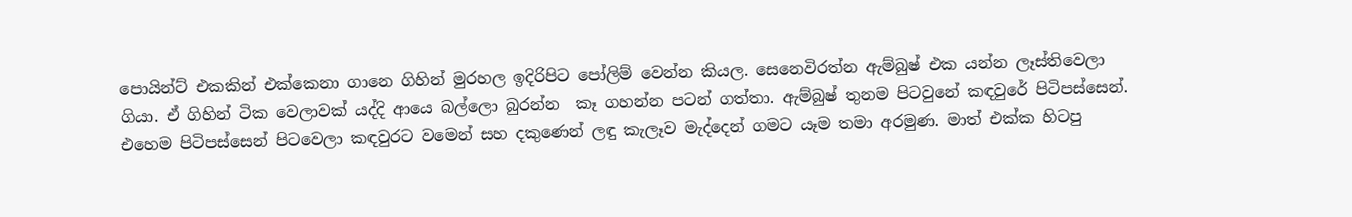පොයින්ට් එකකින් එක්කෙනා ගානෙ ගිහින් මුරහල ඉදිරිපිට පෝලිම් වෙන්න කියල. සෙනෙවිරත්න ඇම්බුෂ් එක යන්න ලෑස්තිවෙලා ගියා. ඒ ගිහින් ටික වෙලාවක් යද්දි ආයෙ බල්ලො බුරන්න  කෑ ගහන්න පටන් ගත්තා. ඇම්බුෂ් තුනම පිටවුනේ කඳවුරේ පිටිපස්සෙන්. එහෙම පිටිපස්සෙන් පිටවෙලා කඳවුරට වමෙන් සහ දකුණෙන් ලඳු කැලෑව මැද්දෙන් ගමට යෑම තමා අරමුණ. මාත් එක්ක හිටපු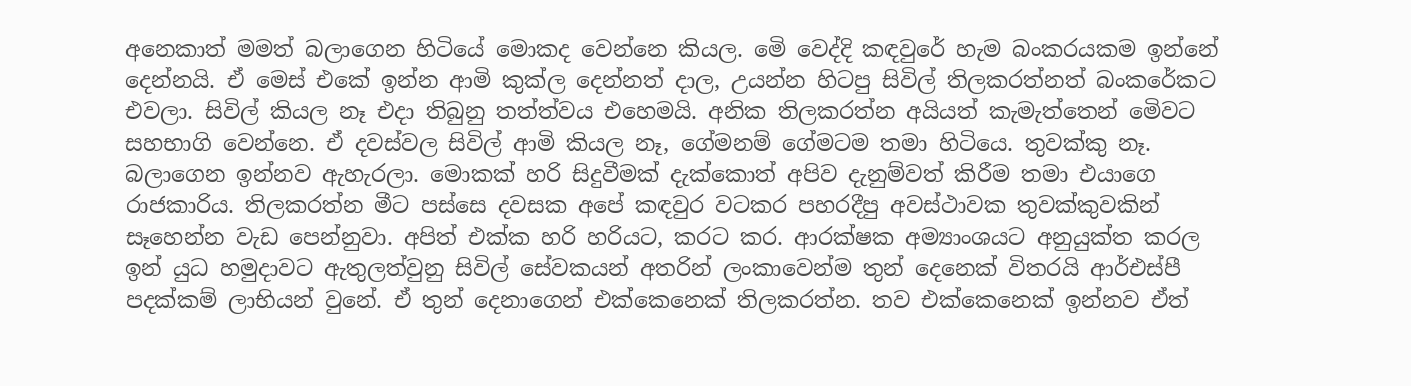අනෙකාත් මමත් බලාගෙන හිටියේ මොකද වෙන්නෙ කියල. මෙි වෙද්දි කඳවුරේ හැම බංකරයකම ඉන්නේ දෙන්නයි. ඒ මෙස් එකේ ඉන්න ආමි කුක්ල දෙන්නත් දාල, උයන්න හිටපු සිවිල් තිලකරත්නත් බංකරේකට එවලා. සිවිල් කියල නෑ එදා තිබුනු තත්ත්වය එහෙමයි. අනික තිලකරත්න අයියත් කැමැත්තෙන් මෙිවට සහභාගි වෙන්නෙ. ඒ දවස්වල සිවිල් ආමි කියල නෑ, ගේමනම් ගේමටම තමා හිටියෙ. තුවක්කු නෑ. බලාගෙන ඉන්නව ඇහැරලා. මොකක් හරි සිදුවීමක් දැක්කොත් අපිව දැනුම්වත් කිරීම තමා එයාගෙ රාජකාරිය. තිලකරත්න මීට පස්සෙ දවසක අපේ කඳවුර වටකර පහරදීපු අවස්ථාවක තුවක්කුවකින් සෑහෙන්න වැඩ පෙන්නුවා. අපිත් එක්ක හරි හරියට, කරට කර. ආරක්ෂක අම්‍යාංශයට අනුයුක්ත කරල ඉන් යුධ හමුදාවට ඇතුලත්වුනු සිවිල් සේවකයන් අතරින් ලංකාවෙන්ම තුන් දෙනෙක් විතරයි ආර්එස්පී පදක්කම් ලාභියන් වුනේ. ඒ තුන් දෙනාගෙන් එක්කෙනෙක් තිලකරත්න. තව එක්කෙනෙක් ඉන්නව ඒත්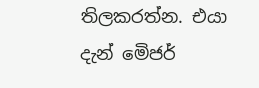තිලකරත්න. එයා දැන් මෙිජර්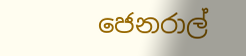ජෙනරාල්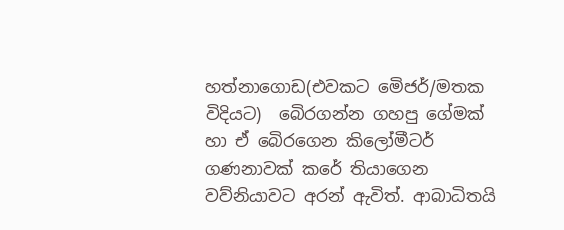හත්නාගොඩ(එවකට මෙිජර්/මතක විදියට)  බෙිරගන්න ගහපු ගේමක් හා ඒ බෙිරගෙන කිලෝමීටර් ගණනාවක් කරේ තියාගෙන වව්නියාවට අරන් ඇවිත්. ආබාධිතයි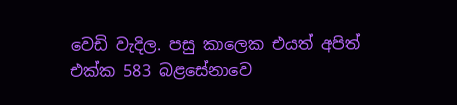වෙඩි වැදිල. පසු කාලෙක එයත් අපිත් එක්ක 583 බළසේනාවෙ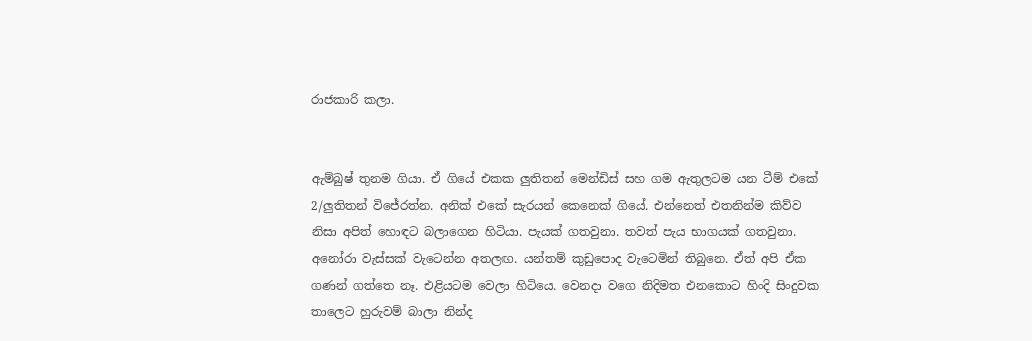රාජකාරි කලා.


ඇම්බුෂ් තුනම ගියා. ඒ ගියේ එකක ලුතිතන් මෙන්ඩිස් සහ ගම ඇතුලටම යන ටීම් එකේ 2/ලුතිතන් විජේරත්න. අනික් එකේ සැරයන් කෙනෙක් ගියේ. එන්නෙත් එතනින්ම කිව්ව නිසා අපිත් හොඳට බලාගෙන හිටියා. පැයක් ගතවුනා. තවත් පැය භාගයක් ගතවුනා. අනෝරා වැස්සක් වැටෙන්න අතලඟ. යන්තම් කුඩුපොද වැටෙමින් තිබුනෙ. ඒත් අපි ඒක ගණන් ගත්තෙ නෑ. එළියටම වෙලා හිටියෙ. වෙනදා වගෙ නිදිමත එනකොට හිංදි සිංදුවක තාලෙට හුරුවම් බාලා නින්ද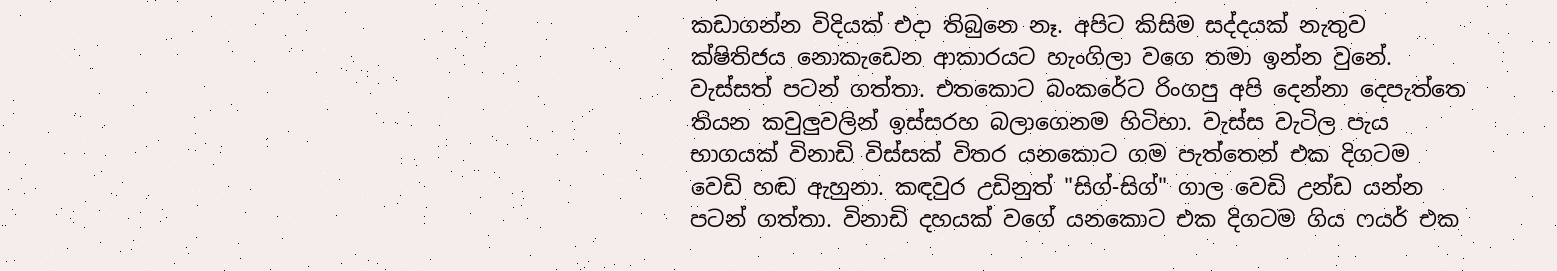කඩාගන්න විදියක් එදා තිබුනෙ නෑ. අපිට කිසිම සද්දයක් නැතුව ක්ෂිතිජය නොකැඩෙන ආකාරයට හැංගිලා වගෙ තමා ඉන්න වුනේ. වැස්සත් පටන් ගත්තා. එතකොට බංකරේට රිංගපු අපි දෙන්නා දෙපැත්තෙ තියන කවුලුවලින් ඉස්සරහ බලාගෙනම හිටිහා. වැස්ස වැටිල පැය භාගයක් විනාඩි විස්සක් විතර යනකොට ගම පැත්තෙන් එක දිගටම වෙඩි හඬ ඇහුනා. කඳවුර උඩිනුත් "සිග්-සිග්" ගාල වෙඩි උන්ඩ යන්න පටන් ගත්තා. විනාඩි දහයක් වගේ යනකොට එක දිගටම ගිය ෆයර් එක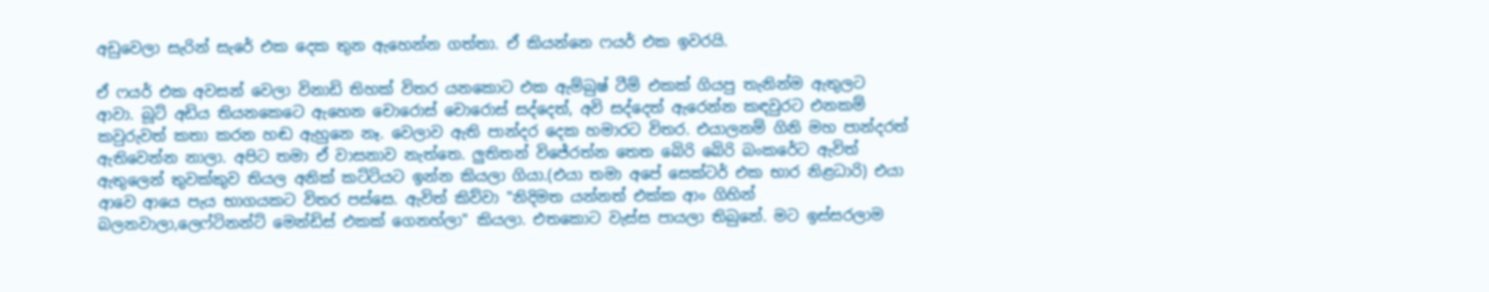අඩුවෙලා සැරින් සැරේ එක දෙක තුන ඇහෙන්න ගත්තා. ඒ කියන්නෙ ෆයර් එක ඉවරයි.

ඒ ෆයර් එක අවසන් වෙලා විනාඩි තිහක් විතර යනකොට එක ඇම්බුෂ් ටීම් එකක් ගියපු තැනින්ම ඇතුලට ආවා. බූට් අඩිය තියනකෙටෙ ඇහෙන චොරොස් චොරොස් සද්දෙත්, අවි සද්දෙත් ඇරෙන්න කඳවුරට එනකම් කවුරුවත් කතා කරන හඬ ඇහුනෙ නෑ. වෙලාව ඇති පාන්දර දෙක හමාරට විතර. එයාලනම් ගිනි මහ පාන්දරත් ඇතිවෙන්න නාලා. අපිට තමා ඒ වාසනාව නැත්තෙ. ලුතිතන් විජේරත්න තෙත බෙිරි බෙිරි බංකරේට ඇවිත්  ඇතුලෙන් තුවක්කුව තියල අනික් කට්ටියට ඉන්න කියලා ගියා.(එයා තමා අපේ සෙක්ටර් එක භාර නිළධාරි) එයා ආවෙ ආයෙ පැය භාගයකට විතර පස්සෙ. ඇවිත් කිව්වා "නිදිමත යන්නත් එක්ක ආං ගිහින් බලනවාලා,ලෙෆ්ටිනන්ට් මෙන්ඩිස් එකක් ගෙනහ්ලා" කියලා. එතකොට වැස්ස පායලා තිබුනේ. මට ඉස්සරලාම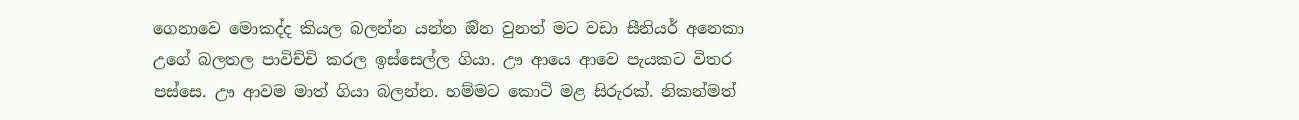ගෙනාවෙ මොකද්ද කියල බලන්න යන්න ඔින වුනත් මට වඩා සීනියර් අනෙකා උගේ බලතල පාවිච්චි කරල ඉස්සෙල්ල ගියා. ඌ ආයෙ ආවෙ පැයකට විතර පස්සෙ. ඌ ආවම මාත් ගියා බලන්න. හම්මට කොටි මළ සිරුරක්. නිකන්මත්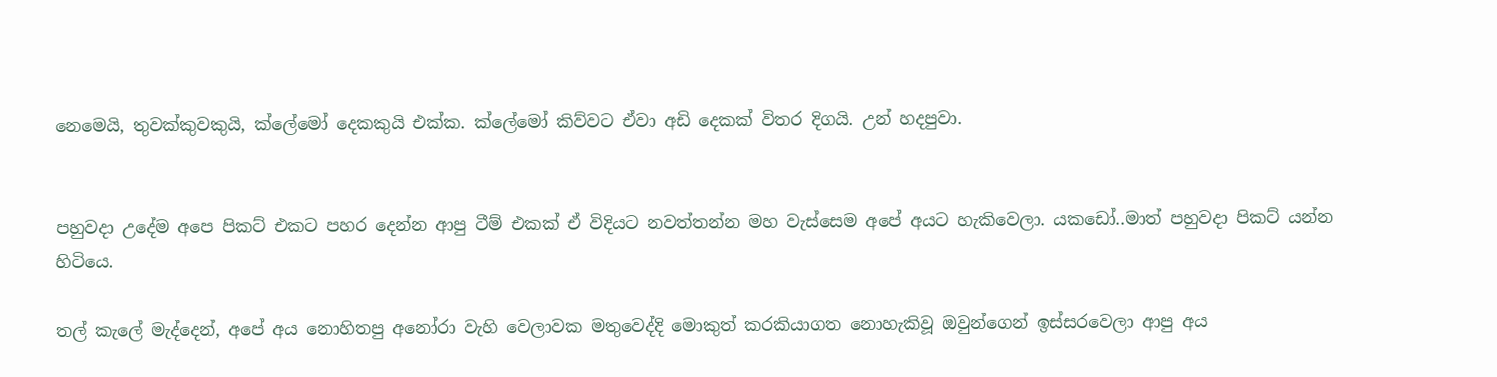නෙමෙයි, තුවක්කුවකුයි, ක්ලේමෝ දෙකකුයි එක්ක. ක්ලේමෝ කිව්වට ඒවා අඩි දෙකක් විතර දිගයි. උන් හදපුවා.


පහුවදා උදේම අපෙ පිකට් එකට පහර දෙන්න ආපු ටීම් එකක් ඒ විදියට නවත්තන්න මහ වැස්සෙම අපේ අයට හැකිවෙලා. යකඩෝ..මාත් පහුවදා පිකට් යන්න හිටියෙ.

තල් කැලේ මැද්දෙන්, අපේ අය නොහිතපු අනෝරා වැහි වෙලාවක මතුවෙද්දි මොකුත් කරකියාගත නොහැකිවූ ඔවුන්ගෙන් ඉස්සරවෙලා ආපු අය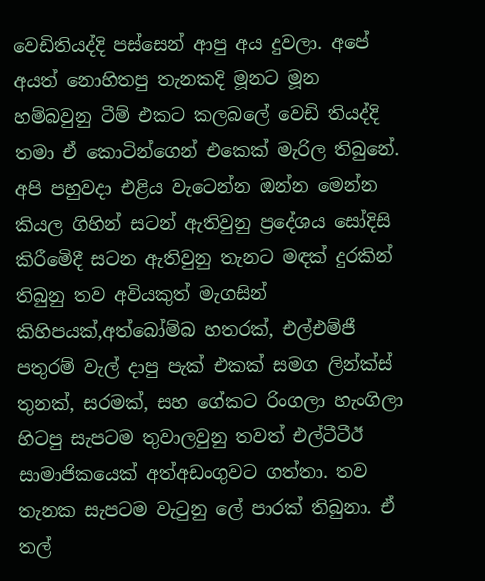වෙඩිතියද්දි පස්සෙන් ආපු අය දුවලා. අපේ අයත් නොහිතපු තැනකදි මූනට මූන හම්බවුනු ටීම් එකට කලබලේ වෙඩි තියද්දි තමා ඒ කොටින්ගෙන් එකෙක් මැරිල තිබුනේ. අපි පහුවදා එළිය වැටෙන්න ඔන්න මෙන්න කියල ගිහින් සටන් ඇතිවුනු ප්‍රදේශය සෝදිසි කිරීමෙිදී සටන ඇතිවුනු තැනට මඳක් දුරකින් තිබුනු තව අවියකුත් මැගසින් කිහිපයක්,අත්බෝම්බ හතරක්, එල්එම්ජී පතුරම් වැල් දාපු පැක් එකක් සමග ලින්ක්ස් තුනක්, සරමක්, සහ ගේකට රිංගලා හැංගිලා හිටපු සැපටම තුවාලවුනු තවත් එල්ටීටීඊ සාමාජිකයෙක් අත්අඩංගුවට ගත්තා. තව තැනක සැපටම වැටුනු ලේ පාරක් තිබුනා. ඒ තල්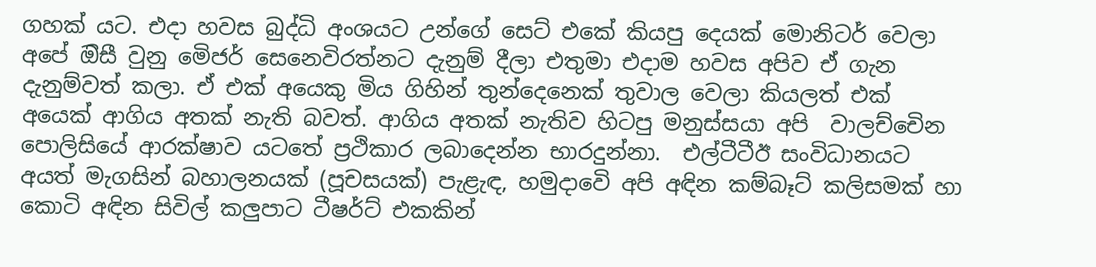ගහක් යට. එදා හවස බුද්ධි අංශයට උන්ගේ සෙට් එකේ කියපු දෙයක් මොනිටර් වෙලා අපේ ඔිසී වුනු මෙිජර් සෙනෙවිරත්නට දැනුම් දීලා එතුමා එදාම හවස අපිව ඒ ගැන දැනුම්වත් කලා. ඒ එක් අයෙකු මිය ගිහින් තුන්දෙනෙක් තුවාල වෙලා කියලත් එක් අයෙක් ආගිය අතක් නැති බවත්. ආගිය අතක් නැතිව හිටපු මනුස්සයා අපි  වාලච්චෙින පොලිසියේ ආරක්ෂාව යටතේ ප්‍රථිකාර ලබාදෙන්න භාරදුන්නා.  එල්ටීටීඊ සංවිධානයට අයත් මැගසින් බහාලනයක් (පූචසයක්) පැළැඳ, හමුදාවෙි අපි අඳින කම්බෑට් කලිසමක් හා කොටි අඳින සිවිල් කලුපාට ටීෂර්ට් එකකින්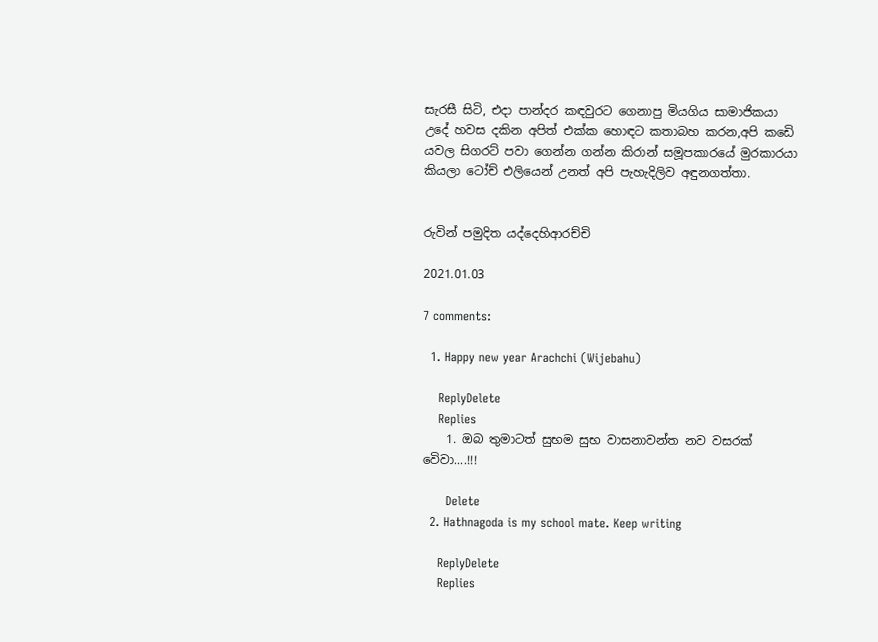සැරසී සිටි, එදා පාන්දර කඳවුරට ගෙනාපු මියගිය සාමාජිකයා උදේ හවස දකින අපිත් එක්ක හොඳට කතාබහ කරන,අපි කඩෙි යවල සිගරට් පවා ගෙන්න ගන්න කිරාන් සමූපකාරයේ මුරකාරයා කියලා ටෝච් එලියෙන් උනත් අපි පැහැදිලිව අඳුනගත්තා.


රුවින් පමුදිත යද්දෙහිආරච්චි

2021.01.03

7 comments:

  1. Happy new year Arachchi (Wijebahu)

    ReplyDelete
    Replies
    1. ඔබ තුමාටත් සුභම සුභ වාසනාවන්ත නව වසරක් වෙිවා....!!!

      Delete
  2. Hathnagoda is my school mate. Keep writing

    ReplyDelete
    Replies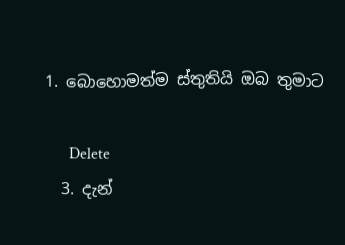1. බොහොමත්ම ස්තුතියි ඔබ තුමාට

      Delete
  3. දැන්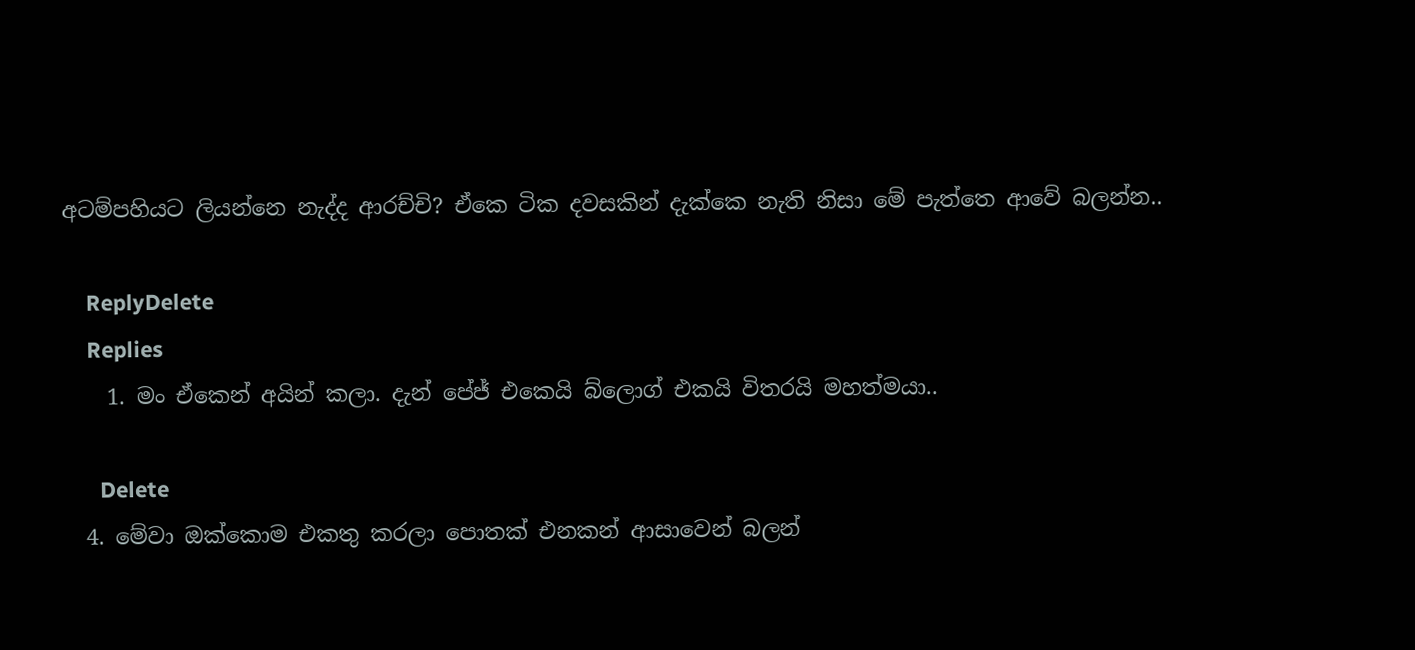අටම්පහියට ලියන්නෙ නැද්ද ආරච්චි? ඒකෙ ටික දවසකින් දැක්කෙ නැති නිසා මේ පැත්තෙ ආවේ බලන්න..

    ReplyDelete
    Replies
    1. මං ඒකෙන් අයින් කලා. දැන් පේජ් එකෙයි බ්ලොග් එකයි විතරයි මහත්මයා..

      Delete
  4. මේවා ඔක්කොම එකතු කරලා පොතක් එනකන් ආසාවෙන් බලන්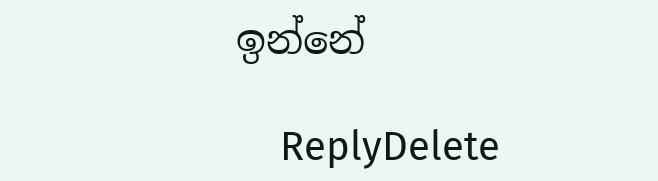ඉන්නේ

    ReplyDelete